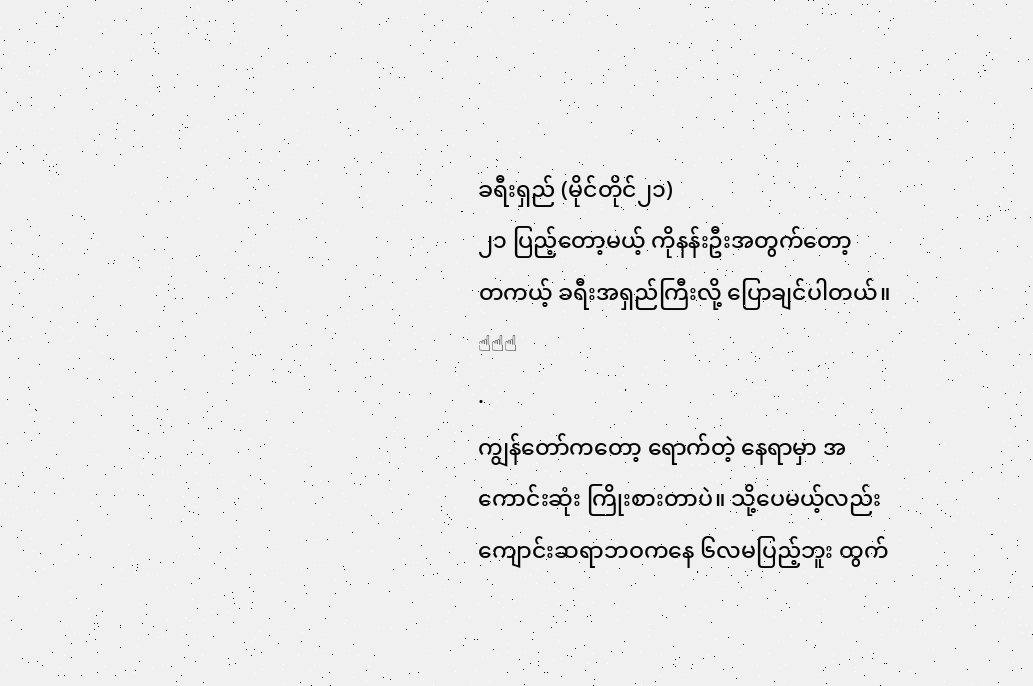ခရီးရှည် (မိုင်တိုင်၂၁)
၂၁ ပြည့်တော့မယ့် ကိုနန်းဦးအတွက်တော့
တကယ့် ခရီးအရှည်ကြီးလို့ ပြောချင်ပါတယ်။ ☝☝☝
.
ကျွန်တော်ကတော့ ရောက်တဲ့ နေရာမှာ အကောင်းဆုံး ကြိုးစားတာပဲ။ သို့ပေမယ့်လည်း ကျောင်းဆရာဘဝကနေ ၆လမပြည့်ဘူး ထွက်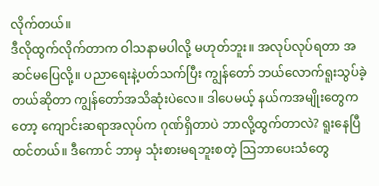လိုက်တယ်။
ဒီလိုထွက်လိုက်တာက ဝါသနာမပါလို့ မဟုတ်ဘူး။ အလုပ်လုပ်ရတာ အဆင်မပြေလို့။ ပညာရေးနဲ့ပတ်သက်ပြီး ကျွန်တော် ဘယ်လောက်ရူးသွပ်ခဲ့တယ်ဆိုတာ ကျွန်တော်အသိဆုံးပဲလေ။ ဒါပေမယ့် နယ်ကအမျိုးတွေကတော့ ကျောင်းဆရာအလုပ်က ဂုဏ်ရှိတာပဲ ဘာလို့ထွက်တာလဲ? ရူးနေပြီထင်တယ်။ ဒီကောင် ဘာမှ သုံးစားမရဘူးစတဲ့ သြဘာပေးသံတွေ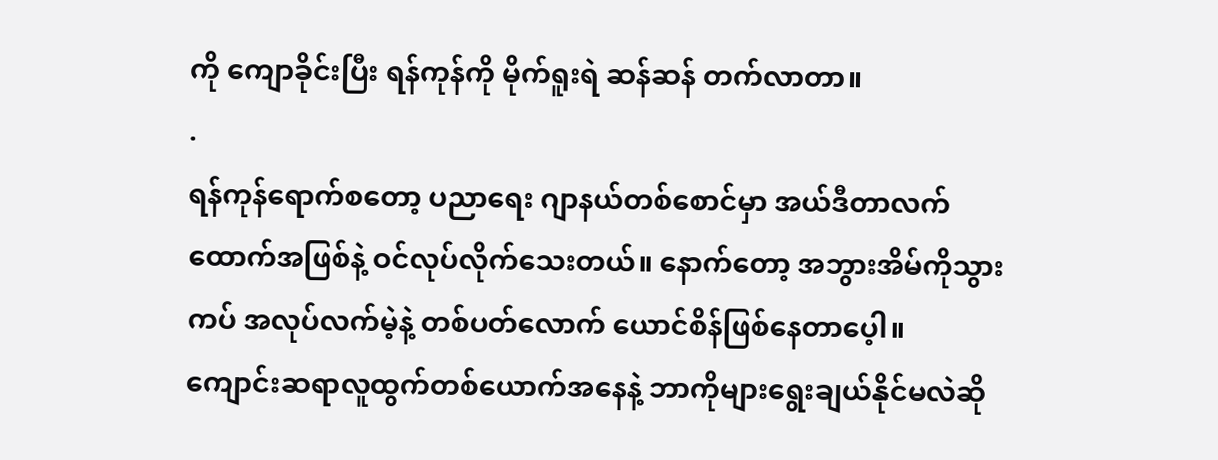ကို ကျောခိုင်းပြီး ရန်ကုန်ကို မိုက်ရူးရဲ ဆန်ဆန် တက်လာတာ။
.
ရန်ကုန်ရောက်စတော့ ပညာရေး ဂျာနယ်တစ်စောင်မှာ အယ်ဒီတာလက်ထောက်အဖြစ်နဲ့ ဝင်လုပ်လိုက်သေးတယ်။ နောက်တော့ အဘွားအိမ်ကိုသွားကပ် အလုပ်လက်မဲ့နဲ့ တစ်ပတ်လောက် ယောင်စိန်ဖြစ်နေတာပေ့ါ။ ကျောင်းဆရာလူထွက်တစ်ယောက်အနေနဲ့ ဘာကိုများရွေးချယ်နိုင်မလဲဆို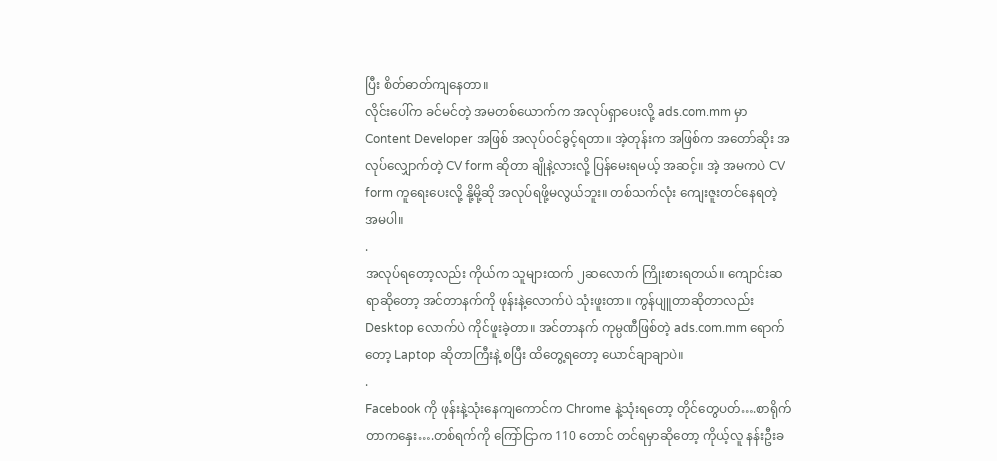ပြီး စိတ်ဓာတ်ကျနေတာ။
လိုင်းပေါ်က ခင်မင်တဲ့ အမတစ်ယောက်က အလုပ်ရှာပေးလို့ ads.com.mm မှာ Content Developer အဖြစ် အလုပ်ဝင်ခွင့်ရတာ။ အဲ့တုန်းက အဖြစ်က အတော်ဆိုး အလုပ်လျှောက်တဲ့ CV form ဆိုတာ ချိုနဲ့လားလို့ ပြန်မေးရမယ့် အဆင့်။ အဲ့ အမကပဲ CV form ကူရေးပေးလို့ နို့မို့ဆို အလုပ်ရဖို့မလွယ်ဘူး။ တစ်သက်လုံး ကျေးဇူးတင်နေရတဲ့ အမပါ။
.
အလုပ်ရတော့လည်း ကိုယ်က သူများထက် ၂ဆလောက် ကြိုးစားရတယ်။ ကျောင်းဆရာဆိုတော့ အင်တာနက်ကို ဖုန်းနဲ့လောက်ပဲ သုံးဖူးတာ။ ကွန်ပျူတာဆိုတာလည်း Desktop လောက်ပဲ ကိုင်ဖူးခဲ့တာ။ အင်တာနက် ကုမ္ပဏီဖြစ်တဲ့ ads.com.mm ရောက်တော့ Laptop ဆိုတာကြီးနဲ့ စပြီး ထိတွေ့ရတော့ ယောင်ချာချာပဲ။
.
Facebook ကို ဖုန်းနဲ့သုံးနေကျကောင်က Chrome နဲ့သုံးရတော့ တိုင်တွေပတ်….စာရိုက်တာကနှေး….တစ်ရက်ကို ကြော်ငြာက 110 တောင် တင်ရမှာဆိုတော့ ကိုယ့်လူ နန်းဦးခ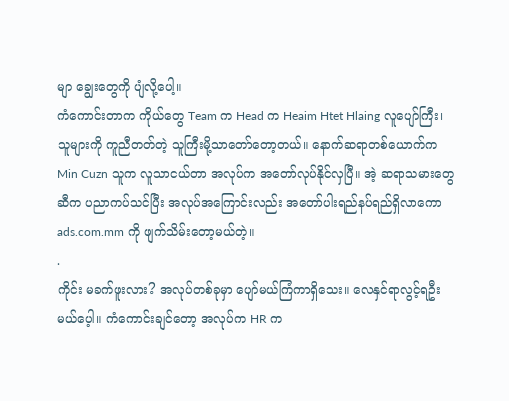မျာ ချွေးတွေကို ပျံလို့ပေါ့။
ကံကောင်းတာက ကိုယ်တွေ Team က Head က Heaim Htet Hlaing လူပျော်ကြီး၊ သူများကို ကူညီတတ်တဲ့ သူကြီးမို့သာတော်တော့တယ်။ နောက်ဆရာတစ်ယောက်က Min Cuzn သူက လူသာငယ်တာ အလုပ်က အတော်လုပ်နိုင်လှပြီ။ အဲ့ ဆရာသမားတွေဆီက ပညာကပ်သင်ပြီး အလုပ်အကြောင်းလည်း အတော်ပါးရည်နပ်ရည်ရှိလာကော ads.com.mm ကို ဖျက်သိမ်းတော့မယ်တဲ့။
.
ကိုင်း မခက်ဖူးလား? အလုပ်တစ်ခုမှာ ပျော်မယ်ကြံကာရှိသေး။ လေနှင်ရာလွင့်ရဦးမယ်ပေ့ါ။ ကံကောင်းချင်တော့ အလုပ်က HR က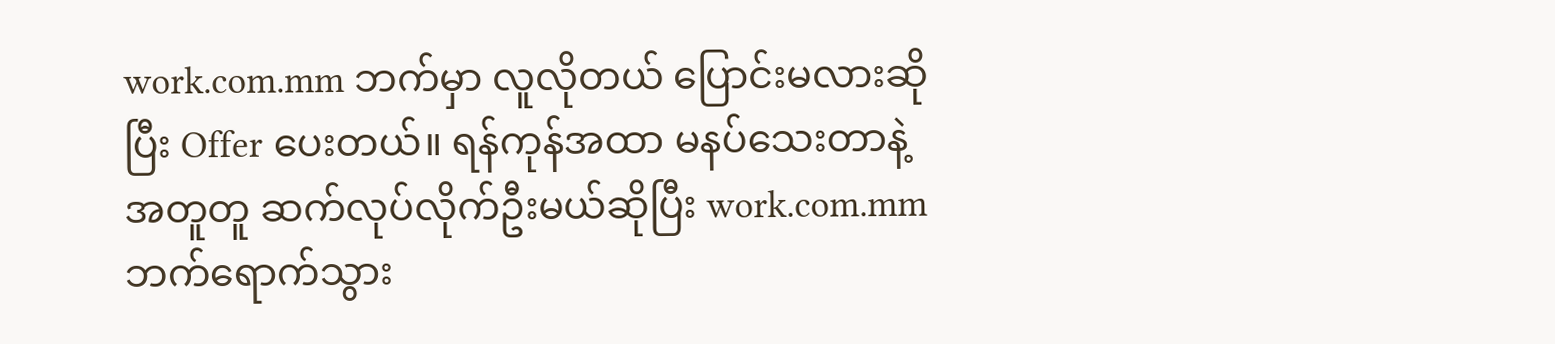work.com.mm ဘက်မှာ လူလိုတယ် ပြောင်းမလားဆိုပြီး Offer ပေးတယ်။ ရန်ကုန်အထာ မနပ်သေးတာနဲ့ အတူတူ ဆက်လုပ်လိုက်ဦးမယ်ဆိုပြီး work.com.mm ဘက်ရောက်သွား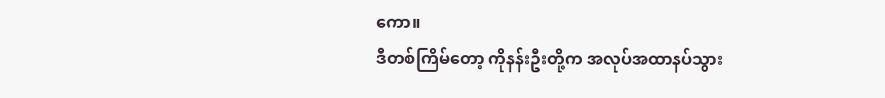ကော။
ဒီတစ်ကြိမ်တော့ ကိုနန်းဦးတို့က အလုပ်အထာနပ်သွား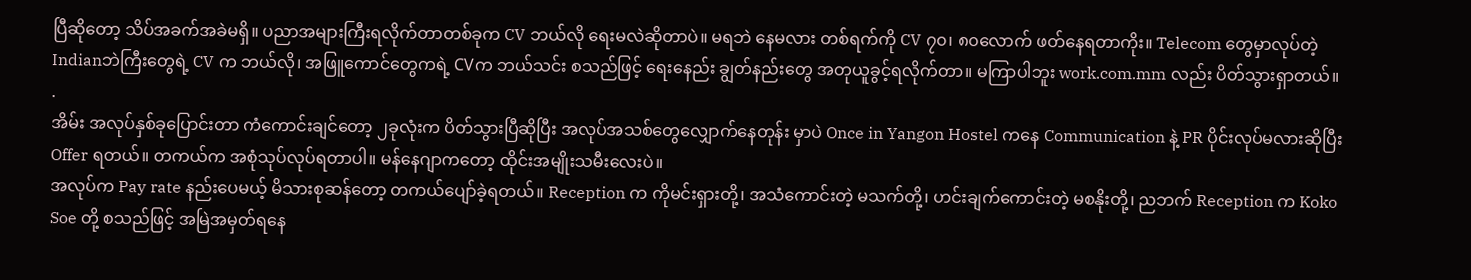ပြီဆိုတော့ သိပ်အခက်အခဲမရှိ။ ပညာအများကြီးရလိုက်တာတစ်ခုက CV ဘယ်လို ရေးမလဲဆိုတာပဲ။ မရဘဲ နေမလား တစ်ရက်ကို CV ၇၀၊ ၈၀လောက် ဖတ်နေရတာကိုး။ Telecom တွေမှာလုပ်တဲ့ Indianဘဲကြီးတွေရဲ့ CV က ဘယ်လို၊ အဖြူကောင်တွေကရဲ့ CVက ဘယ်သင်း စသည်ဖြင့် ရေးနေည်း ချွတ်နည်းတွေ အတုယူခွင့်ရလိုက်တာ။ မကြာပါဘူး work.com.mm လည်း ပိတ်သွားရှာတယ်။
.
အိမ်း အလုပ်နှစ်ခုပြောင်းတာ ကံကောင်းချင်တော့ ၂ခုလုံးက ပိတ်သွားပြီဆိုပြီး အလုပ်အသစ်တွေလျှောက်နေတုန်း မှာပဲ Once in Yangon Hostel ကနေ Communication နဲ့ PR ပိုင်းလုပ်မလားဆိုပြီး Offer ရတယ်။ တကယ်က အစုံသုပ်လုပ်ရတာပါ။ မန်နေဂျာကတော့ ထိုင်းအမျိုးသမီးလေးပဲ။
အလုပ်က Pay rate နည်းပေမယ့် မိသားစုဆန်တော့ တကယ်ပျော်ခဲ့ရတယ်။ Reception က ကိုမင်းရှားတို့၊ အသံကောင်းတဲ့ မသက်တို့၊ ဟင်းချက်ကောင်းတဲ့ မစနိုးတို့၊ ညဘက် Reception က Koko Soe တို့ စသည်ဖြင့် အမြဲအမှတ်ရနေ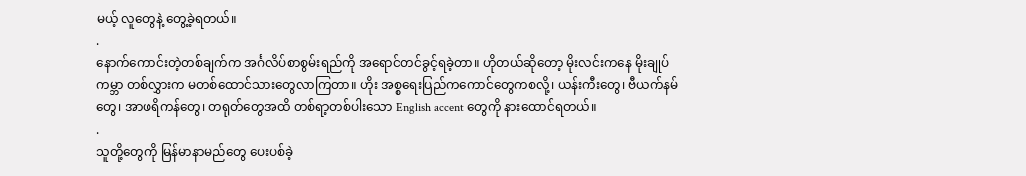မယ့် လူတွေနဲ့ တွေ့ခဲ့ရတယ်။
.
နောက်ကောင်းတဲ့တစ်ချက်က အင်္ဂလိပ်စာစွမ်းရည်ကို အရောင်တင်ခွင့်ရခဲ့တာ။ ဟိုတယ်ဆိုတော့ မိုးလင်းကနေ မိုးချုပ်ကမ္ဘာ တစ်လွှားက မတစ်ထောင်သားတွေလာကြတာ။ ဟိုး အစ္စရေးပြည်ကကောင်တွေကစလို့၊ ယန်းကီးတွေ၊ ဗီယက်နမ်တွေ၊ အာဖရိကန်တွေ၊ တရုတ်တွေအထိ တစ်ရာ့တစ်ပါးသော English accent တွေကို နားထောင်ရတယ်။
.
သူတို့တွေကို မြန်မာနာမည်တွေ ပေးပစ်ခဲ့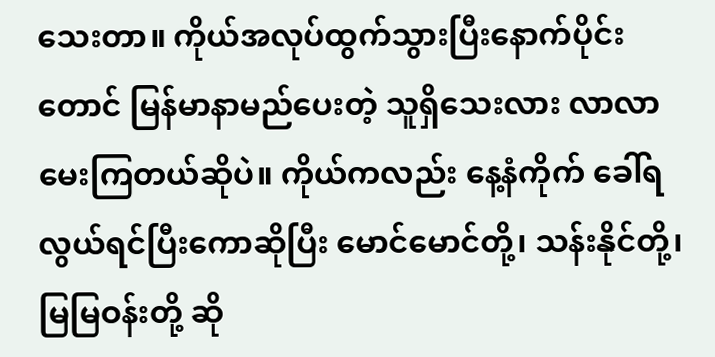သေးတာ။ ကိုယ်အလုပ်ထွက်သွားပြီးနောက်ပိုင်းတောင် မြန်မာနာမည်ပေးတဲ့ သူရှိသေးလား လာလာမေးကြတယ်ဆိုပဲ။ ကိုယ်ကလည်း နေ့နံကိုက် ခေါ်ရလွယ်ရင်ပြီးကောဆိုပြီး မောင်မောင်တို့၊ သန်းနိုင်တို့၊ မြမြဝန်းတို့ ဆို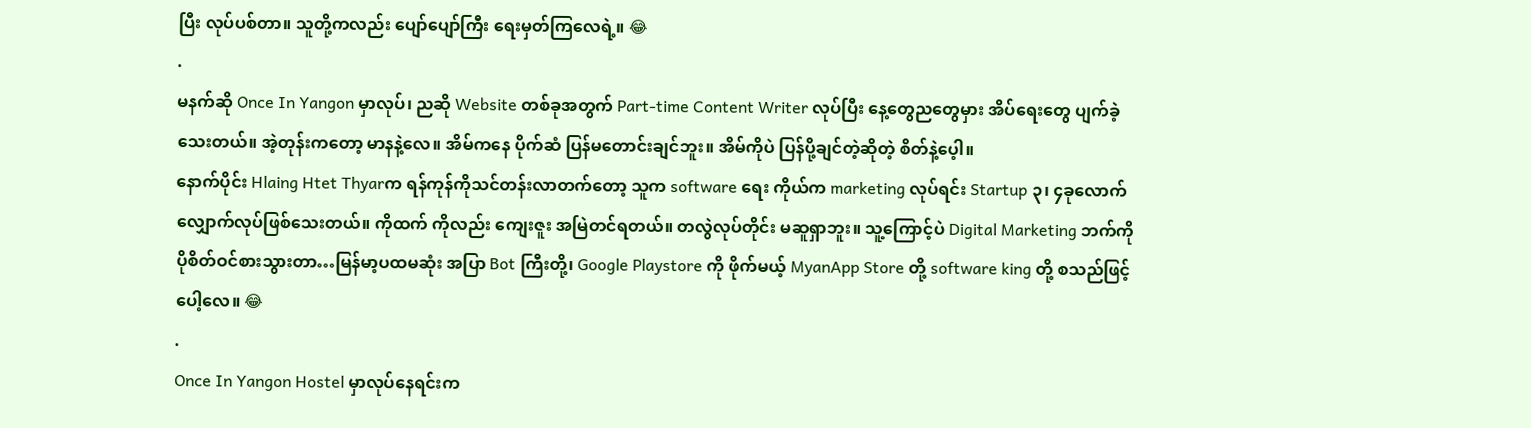ပြီး လုပ်ပစ်တာ။ သူတို့ကလည်း ပျော်ပျော်ကြီး ရေးမှတ်ကြလေရဲ့။ 😂
.
မနက်ဆို Once In Yangon မှာလုပ်၊ ညဆို Website တစ်ခုအတွက် Part-time Content Writer လုပ်ပြီး နေ့တွေညတွေမှား အိပ်ရေးတွေ ပျက်ခဲ့သေးတယ်။ အဲ့တုန်းကတော့ မာနနဲ့လေ။ အိမ်ကနေ ပိုက်ဆံ ပြန်မတောင်းချင်ဘူး။ အိမ်ကိုပဲ ပြန်ပို့ချင်တဲ့ဆိုတဲ့ စိတ်နဲ့ပေ့ါ။
နောက်ပိုင်း Hlaing Htet Thyarက ရန်ကုန်ကိုသင်တန်းလာတက်တော့ သူက software ရေး ကိုယ်က marketing လုပ်ရင်း Startup ၃၊ ၄ခုလောက် လျှောက်လုပ်ဖြစ်သေးတယ်။ ကိုထက် ကိုလည်း ကျေးဇူး အမြဲတင်ရတယ်။ တလွဲလုပ်တိုင်း မဆူရှာဘူး။ သူ့ကြောင့်ပဲ Digital Marketing ဘက်ကို ပိုစိတ်ဝင်စားသွားတာ…မြန်မာ့ပထမဆုံး အပြာ Bot ကြီးတို့၊ Google Playstore ကို ဖိုက်မယ့် MyanApp Store တို့ software king တို့ စသည်ဖြင့်ပေါ့လေ။ 😂
.
Once In Yangon Hostel မှာလုပ်နေရင်းက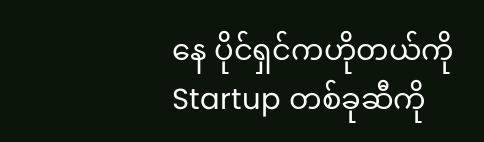နေ ပိုင်ရှင်ကဟိုတယ်ကို Startup တစ်ခုဆီကို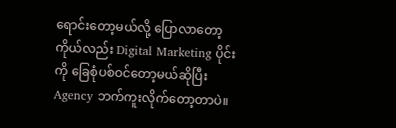ရောင်းတော့မယ်လို့ ပြောလာတော့ ကိုယ်လည်း Digital Marketing ပိုင်းကို ခြေစုံပစ်ဝင်တော့မယ်ဆိုပြီး Agency ဘက်ကူးလိုက်တော့တာပဲ။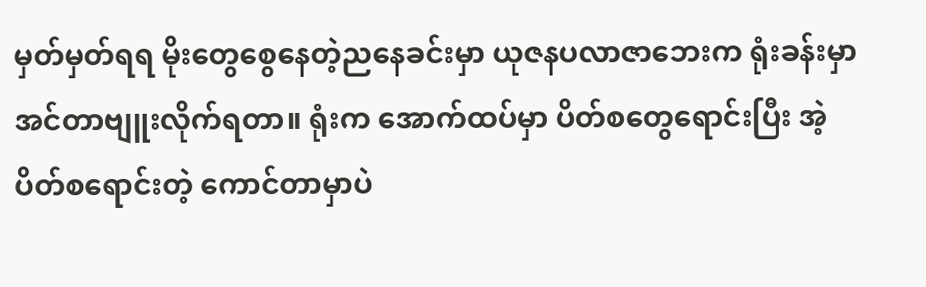မှတ်မှတ်ရရ မိုးတွေစွေနေတဲ့ညနေခင်းမှာ ယုဇနပလာဇာဘေးက ရုံးခန်းမှာ အင်တာဗျူးလိုက်ရတာ။ ရုံးက အောက်ထပ်မှာ ပိတ်စတွေရောင်းပြီး အဲ့ ပိတ်စရောင်းတဲ့ ကောင်တာမှာပဲ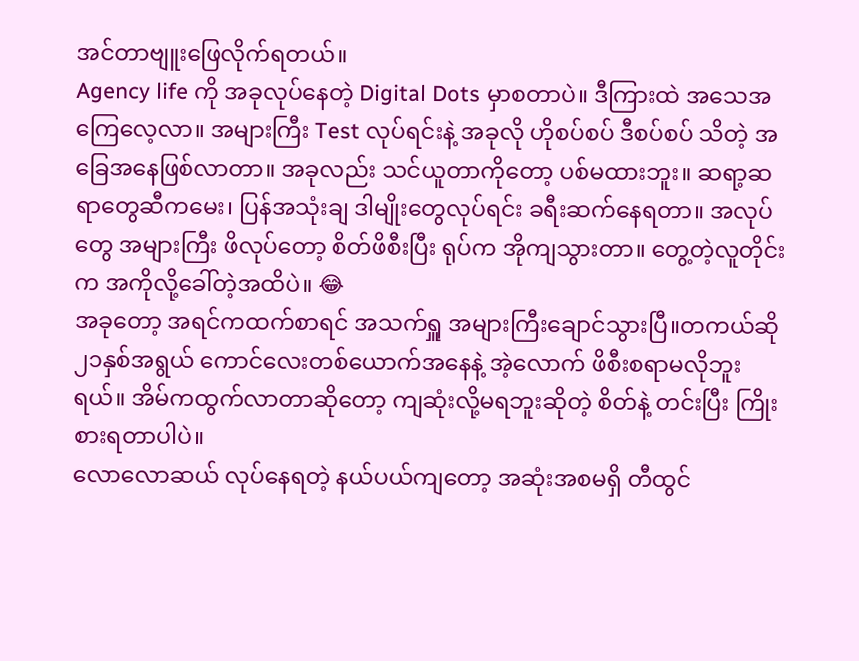အင်တာဗျူးဖြေလိုက်ရတယ်။
Agency life ကို အခုလုပ်နေတဲ့ Digital Dots မှာစတာပဲ။ ဒီကြားထဲ အသေအကြေလေ့လာ။ အများကြီး Test လုပ်ရင်းနဲ့ အခုလို ဟိုစပ်စပ် ဒီစပ်စပ် သိတဲ့ အခြေအနေဖြစ်လာတာ။ အခုလည်း သင်ယူတာကိုတော့ ပစ်မထားဘူး။ ဆရာ့ဆရာတွေဆီကမေး၊ ပြန်အသုံးချ ဒါမျိုးတွေလုပ်ရင်း ခရီးဆက်နေရတာ။ အလုပ်တွေ အများကြီး ဖိလုပ်တော့ စိတ်ဖိစီးပြီး ရုပ်က အိုကျသွားတာ။ တွေ့တဲ့လူတိုင်းက အကိုလို့ခေါ်တဲ့အထိပဲ။ 😂
အခုတော့ အရင်ကထက်စာရင် အသက်ရှူ အများကြီးချောင်သွားပြီ။တကယ်ဆို ၂၁နှစ်အရွယ် ကောင်လေးတစ်ယောက်အနေနဲ့ အဲ့လောက် ဖိစီးစရာမလိုဘူးရယ်။ အိမ်ကထွက်လာတာဆိုတော့ ကျဆုံးလို့မရဘူးဆိုတဲ့ စိတ်နဲ့ တင်းပြီး ကြိုးစားရတာပါပဲ။
လောလောဆယ် လုပ်နေရတဲ့ နယ်ပယ်ကျတော့ အဆုံးအစမရှိ တီထွင်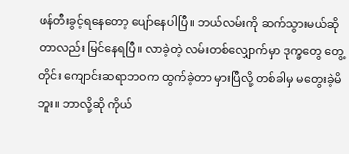ဖန်တီးခွင့်ရနေတော့ ပျော်နေပါပြီ။ ဘယ်လမ်းကို ဆက်သွားမယ်ဆိုတာလည်း မြင်နေရပြီ။ လာခဲ့တဲ့ လမ်းတစ်လျှောက်မှာ ဒုက္ခတွေ တွေ့တိုင်း ကျောင်းဆရာဘဝက ထွက်ခဲ့တာ မှားပြီလို့ တစ်ခါမှ မတွေးခဲ့မိဘူး။ ဘာလို့ဆို ကိုယ်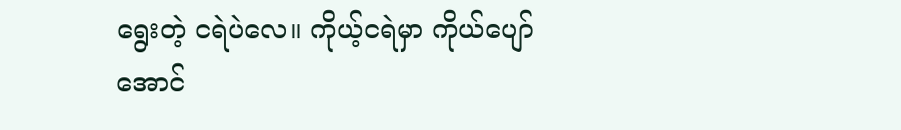ရွေးတဲ့ ငရဲပဲလေ။ ကိုယ့်ငရဲမှာ ကိုယ်ပျော်အောင်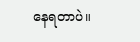နေရတာပဲ။